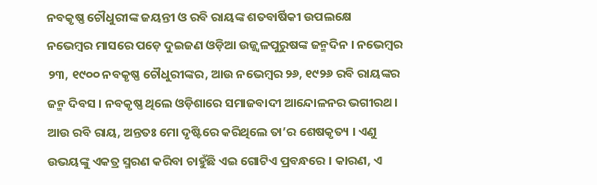ନବକୃଷ୍ଣ ଚୌଧୁରୀଙ୍କ ଜୟନ୍ତୀ ଓ ରବି ରାୟଙ୍କ ଶତବାର୍ଷିକୀ ଉପଲକ୍ଷେ
ନଭେମ୍ବର ମାସରେ ପଡ଼େ ଦୁଇଜଣ ଓଡ଼ିଆ ଉଜ୍ଜ୍ୱଳପୁରୁଷଙ୍କ ଜନ୍ମଦିନ । ନଭେମ୍ବର ୨୩, ୧୯୦୦ ନବକୃଷ୍ଣ ଚୌଧୁରୀଙ୍କର, ଆଉ ନଭେମ୍ବର ୨୬, ୧୯୨୬ ରବି ରାୟଙ୍କର ଜନ୍ମ ଦିବସ । ନବକୃଷ୍ଣ ଥିଲେ ଓଡ଼ିଶାରେ ସମାଜବାଦୀ ଆନ୍ଦୋଳନର ଭଗୀରଥ । ଆଉ ରବି ରାୟ, ଅନ୍ତତଃ ମୋ ଦୃଷ୍ଟିରେ କରିଥିଲେ ତା’ର ଶେଷକୃତ୍ୟ । ଏଣୁ ଉଭୟଙ୍କୁ ଏକତ୍ର ସ୍ମରଣ କରିବା ଚାହୁଁଛି ଏଇ ଗୋଟିଏ ପ୍ରବନ୍ଧରେ । କାରଣ, ଏ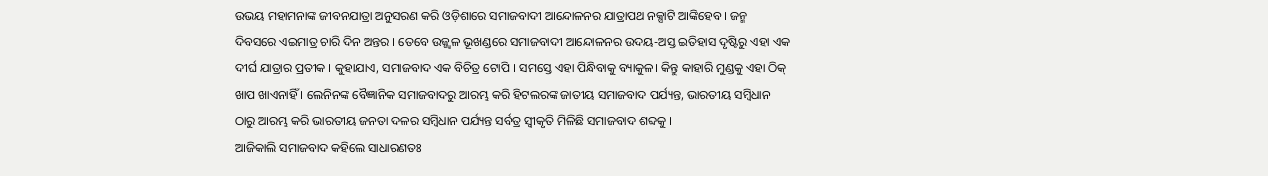ଉଭୟ ମହାମନାଙ୍କ ଜୀବନଯାତ୍ରା ଅନୁସରଣ କରି ଓଡ଼ିଶାରେ ସମାଜବାଦୀ ଆନ୍ଦୋଳନର ଯାତ୍ରାପଥ ନକ୍ସାଟି ଆଙ୍କିହେବ । ଜନ୍ମ ଦିବସରେ ଏଇମାତ୍ର ଚାରି ଦିନ ଅନ୍ତର । ତେବେ ଉଜ୍ଜ୍ୱଳ ଭୂଖଣ୍ଡରେ ସମାଜବାଦୀ ଆନ୍ଦୋଳନର ଉଦୟ-ଅସ୍ତ ଇତିହାସ ଦୃଷ୍ଟିରୁ ଏହା ଏକ ଦୀର୍ଘ ଯାତ୍ରାର ପ୍ରତୀକ । କୁହାଯାଏ, ସମାଜବାଦ ଏକ ବିଚିତ୍ର ଟୋପି । ସମସ୍ତେ ଏହା ପିନ୍ଧିବାକୁ ବ୍ୟାକୁଳ। କିନ୍ତୁ କାହାରି ମୁଣ୍ଡକୁ ଏହା ଠିକ୍ ଖାପ ଖାଏନାହିଁ । ଲେନିନଙ୍କ ବୈଜ୍ଞାନିକ ସମାଜବାଦରୁ ଆରମ୍ଭ କରି ହିଟଲରଙ୍କ ଜାତୀୟ ସମାଜବାଦ ପର୍ଯ୍ୟନ୍ତ, ଭାରତୀୟ ସମ୍ବିଧାନ ଠାରୁ ଆରମ୍ଭ କରି ଭାରତୀୟ ଜନତା ଦଳର ସମ୍ବିଧାନ ପର୍ଯ୍ୟନ୍ତ ସର୍ବତ୍ର ସ୍ୱୀକୃତି ମିଳିଛି ସମାଜବାଦ ଶବ୍ଦକୁ ।
ଆଜିକାଲି ସମାଜବାଦ କହିଲେ ସାଧାରଣତଃ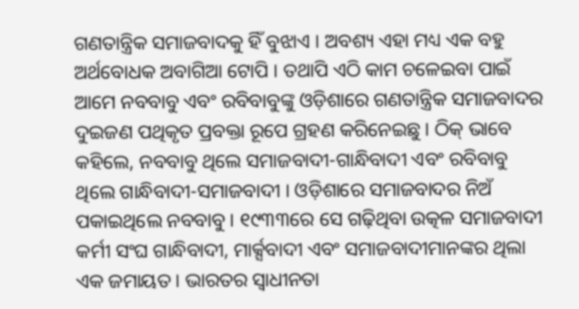ଗଣତାନ୍ତ୍ରିକ ସମାଜବାଦକୁ ହିଁ ବୁଝାଏ । ଅବଶ୍ୟ ଏହା ମଧ୍ୟ ଏକ ବହୁ ଅର୍ଥବୋଧକ ଅବାଗିଆ ଟୋପି । ତଥାପି ଏଠି କାମ ଚଳେଇବା ପାଇଁ ଆମେ ନବବାବୁ ଏବଂ ରବିବାବୁଙ୍କୁ ଓଡ଼ିଶାରେ ଗଣତାନ୍ତ୍ରିକ ସମାଜବାଦର ଦୁଇଜଣ ପଥିକୃତ ପ୍ରବକ୍ତା ରୂପେ ଗ୍ରହଣ କରିନେଇଛୁ । ଠିକ୍ ଭାବେ କହିଲେ, ନବବାବୁ ଥିଲେ ସମାଜବାଦୀ-ଗାନ୍ଧିବାଦୀ ଏବଂ ରବିବାବୁ ଥିଲେ ଗାନ୍ଧିବାଦୀ-ସମାଜବାଦୀ । ଓଡ଼ିଶାରେ ସମାଜବାଦର ନିଅଁ ପକାଇଥିଲେ ନବବାବୁ । ୧୯୩୩ରେ ସେ ଗଢ଼ିଥିବା ଉତ୍କଳ ସମାଜବାଦୀ କର୍ମୀ ସଂଘ ଗାନ୍ଧିବାଦୀ, ମାର୍କ୍ସବାଦୀ ଏବଂ ସମାଜବାଦୀମାନଙ୍କର ଥିଲା ଏକ ଜମାୟତ । ଭାରତର ସ୍ୱାଧୀନତା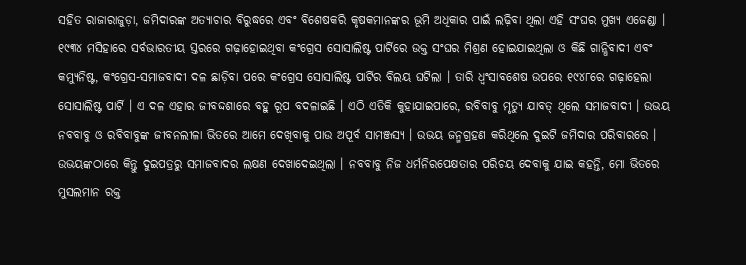ସହିତ ରାଜାରାଜୁଡ଼ା, ଜମିଦାରଙ୍କ ଅତ୍ୟାଚାର ବିରୁଦ୍ଧରେ ଏବଂ ବିଶେଷକରି କୃଷକମାନଙ୍କର ଭୂମି ଅଧିକାର ପାଇଁ ଲଢ଼ିବା ଥିଲା ଏହି ସଂଘର ମୁଖ୍ୟ ଏଜେଣ୍ଡା ।
୧୯୩୪ ମସିହାରେ ସର୍ବଭାରତୀୟ ସ୍ତରରେ ଗଢ଼ାହୋଇଥିବା କଂଗ୍ରେସ ସୋସାଲିଷ୍ଟ ପାର୍ଟିରେ ଉକ୍ତ ସଂଘର ମିଶ୍ରଣ ହୋଇଯାଇଥିଲା ଓ କିଛି ଗାନ୍ଧିବାଦୀ ଏବଂ କମ୍ୟୁନିଷ୍ଟ, କଂଗ୍ରେସ-ସମାଜବାଦୀ ଦଳ ଛାଡ଼ିବା ପରେ କଂଗ୍ରେସ ସୋସାଲିଷ୍ଟ ପାର୍ଟିର ବିଲୟ ଘଟିଲା । ତାରି ଧ୍ୱଂସାବଶେଷ ଉପରେ ୧୯୪୮ରେ ଗଢ଼ାହେଲା ସୋସାଲିଷ୍ଟ ପାର୍ଟି । ଏ ଦଳ ଏହାର ଜୀବଦ୍ଦଶାରେ ବହୁ ରୂପ ବଦଳାଇଛି । ଏଠି ଏତିକି କୁହାଯାଇପାରେ, ରବିବାବୁ ମୃତ୍ୟୁ ଯାବତ୍ ଥିଲେ ସମାଜବାଦୀ । ଉଭୟ ନବବାବୁ ଓ ରବିବାବୁଙ୍କ ଜୀବନଲୀଳା ଭିତରେ ଆମେ ଦେଖିବାକୁ ପାଉ ଅପୂର୍ବ ସାମଞ୍ଜସ୍ୟ । ଉଭୟ ଜନ୍ମଗ୍ରହଣ କରିଥିଲେ ଦୁଇଟି ଜମିଦାର ପରିବାରରେ । ଉଭୟଙ୍କଠାରେ କିନ୍ତୁ ଦୁଇପତ୍ରରୁ ସମାଜବାଦର ଲକ୍ଷଣ ଦେଖାଦେଇଥିଲା । ନବବାବୁ ନିଜ ଧର୍ମନିରପେକ୍ଷତାର ପରିଚୟ ଦେବାକୁ ଯାଇ କହନ୍ତି, ମୋ ଭିତରେ ମୁସଲମାନ ରକ୍ତ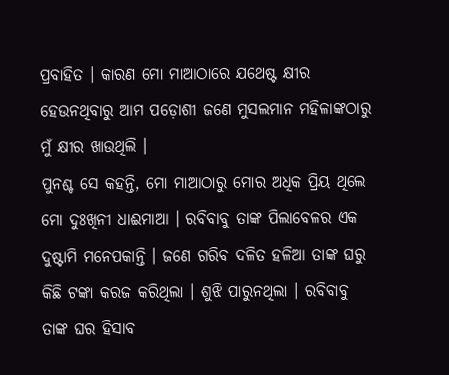ପ୍ରବାହିତ । କାରଣ ମୋ ମାଆଠାରେ ଯଥେଷ୍ଟ କ୍ଷୀର ହେଉନଥିବାରୁ ଆମ ପଡ଼ୋଶୀ ଜଣେ ମୁସଲମାନ ମହିଳାଙ୍କଠାରୁ ମୁଁ କ୍ଷୀର ଖାଉଥିଲି ।
ପୁନଶ୍ଚ ସେ କହନ୍ତି, ମୋ ମାଆଠାରୁ ମୋର ଅଧିକ ପ୍ରିୟ ଥିଲେ ମୋ ଦୁଃଖିନୀ ଧାଈମାଆ । ରବିବାବୁ ତାଙ୍କ ପିଲାବେଳର ଏକ ଦୁଷ୍ଟାମି ମନେପକାନ୍ତି । ଜଣେ ଗରିବ ଦଳିତ ହଳିଆ ତାଙ୍କ ଘରୁ କିଛି ଟଙ୍କା କରଜ କରିଥିଲା । ଶୁଝି ପାରୁନଥିଲା । ରବିବାବୁ ତାଙ୍କ ଘର ହିସାବ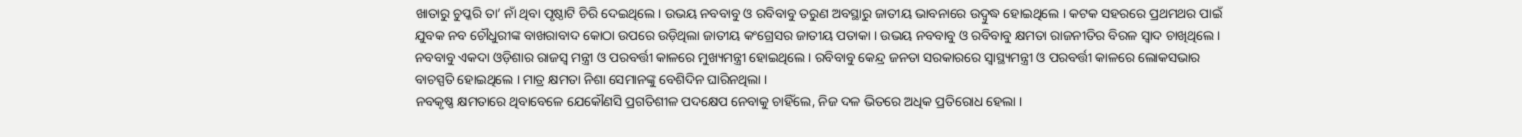ଖାତାରୁ ଚୁପ୍କରି ତା’ ନାଁ ଥିବା ପୃଷ୍ଠାଟି ଚିରି ଦେଇଥିଲେ । ଉଭୟ ନବବାବୁ ଓ ରବିବାବୁ ତରୁଣ ଅବସ୍ଥାରୁ ଜାତୀୟ ଭାବନାରେ ଉଦ୍ବୁଦ୍ଧ ହୋଇଥିଲେ । କଟକ ସହରରେ ପ୍ରଥମଥର ପାଇଁ ଯୁବକ ନବ ଚୌଧୁରୀଙ୍କ ବାଖରାବାଦ କୋଠା ଉପରେ ଉଡ଼ିଥିଲା ଜାତୀୟ କଂଗ୍ରେସର ଜାତୀୟ ପତାକା । ଉଭୟ ନବବାବୁ ଓ ରବିବାବୁ କ୍ଷମତା ରାଜନୀତିର ବିରଳ ସ୍ୱାଦ ଚାଖିଥିଲେ । ନବବାବୁ ଏକଦା ଓଡ଼ିଶାର ରାଜସ୍ୱ ମନ୍ତ୍ରୀ ଓ ପରବର୍ତ୍ତୀ କାଳରେ ମୁଖ୍ୟମନ୍ତ୍ରୀ ହୋଇଥିଲେ । ରବିବାବୁ କେନ୍ଦ୍ର ଜନତା ସରକାରରେ ସ୍ୱାସ୍ଥ୍ୟମନ୍ତ୍ରୀ ଓ ପରବର୍ତ୍ତୀ କାଳରେ ଲୋକସଭାର ବାଚସ୍ପତି ହୋଇଥିଲେ । ମାତ୍ର କ୍ଷମତା ନିଶା ସେମାନଙ୍କୁ ବେଶିଦିନ ଘାରିନଥିଲା ।
ନବକୃଷ୍ଣ କ୍ଷମତାରେ ଥିବାବେଳେ ଯେକୌଣସି ପ୍ରଗତିଶୀଳ ପଦକ୍ଷେପ ନେବାକୁ ଚାହିଁଲେ, ନିଜ ଦଳ ଭିତରେ ଅଧିକ ପ୍ରତିରୋଧ ହେଲା ।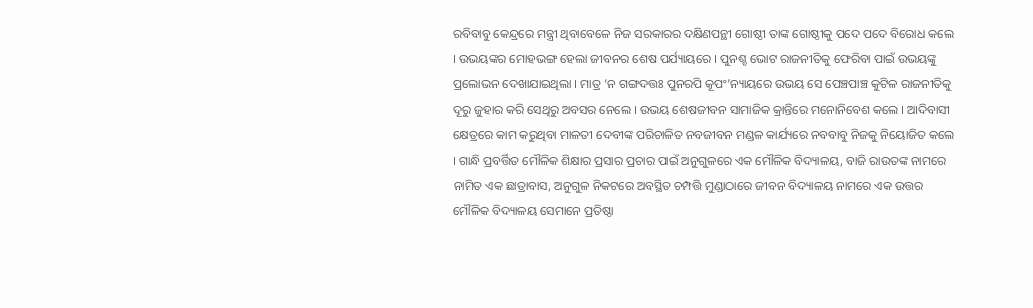ରବିବାବୁ କେନ୍ଦ୍ରରେ ମନ୍ତ୍ରୀ ଥିବାବେଳେ ନିଜ ସରକାରର ଦକ୍ଷିଣପନ୍ଥୀ ଗୋଷ୍ଠୀ ତାଙ୍କ ଗୋଷ୍ଠୀକୁ ପଦେ ପଦେ ବିରୋଧ କଲେ । ଉଭୟଙ୍କର ମୋହଭଙ୍ଗ ହେଲା ଜୀବନର ଶେଷ ପର୍ଯ୍ୟାୟରେ । ପୁନଶ୍ଚ ଭୋଟ ରାଜନୀତିକୁ ଫେରିବା ପାଇଁ ଉଭୟଙ୍କୁ ପ୍ରଲୋଭନ ଦେଖାଯାଇଥିଲା । ମାତ୍ର ‘ନ ଗଙ୍ଗଦତ୍ତଃ ପୁନରପି କୂପଂ’ନ୍ୟାୟରେ ଉଭୟ ସେ ପେଞ୍ଚପାଞ୍ଚ କୁଟିଳ ରାଜନୀତିକୁ ଦୂରୁ ଜୁହାର କରି ସେଥିରୁ ଅବସର ନେଲେ । ଉଭୟ ଶେଷଜୀବନ ସାମାଜିକ କ୍ରାନ୍ତିରେ ମନୋନିବେଶ କଲେ । ଆଦିବାସୀ କ୍ଷେତ୍ରରେ କାମ କରୁଥିବା ମାଳତୀ ଦେବୀଙ୍କ ପରିଚାଳିତ ନବଜୀବନ ମଣ୍ଡଳ କାର୍ଯ୍ୟରେ ନବବାବୁ ନିଜକୁ ନିୟୋଜିତ କଲେ । ଗାନ୍ଧି ପ୍ରବର୍ତ୍ତିତ ମୌଳିକ ଶିକ୍ଷାର ପ୍ରସାର ପ୍ରଚାର ପାଇଁ ଅନୁଗୁଳରେ ଏକ ମୌଳିକ ବିଦ୍ୟାଳୟ, ବାଜି ରାଉତଙ୍କ ନାମରେ ନାମିତ ଏକ ଛାତ୍ରାବାସ, ଅନୁଗୁଳ ନିକଟରେ ଅବସ୍ଥିତ ଚମ୍ପତ୍ତି ମୁଣ୍ଡାଠାରେ ଜୀବନ ବିଦ୍ୟାଳୟ ନାମରେ ଏକ ଉତ୍ତର ମୌଳିକ ବିଦ୍ୟାଳୟ ସେମାନେ ପ୍ରତିଷ୍ଠା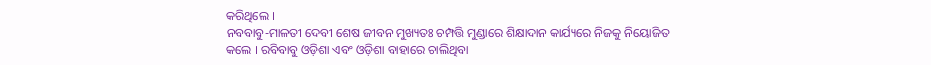କରିଥିଲେ ।
ନବବାବୁ-ମାଳତୀ ଦେବୀ ଶେଷ ଜୀବନ ମୁଖ୍ୟତଃ ଚମ୍ପତ୍ତି ମୁଣ୍ଡାରେ ଶିକ୍ଷାଦାନ କାର୍ଯ୍ୟରେ ନିଜକୁ ନିୟୋଜିତ କଲେ । ରବିବାବୁ ଓଡ଼ିଶା ଏବଂ ଓଡ଼ିଶା ବାହାରେ ଚାଲିଥିବା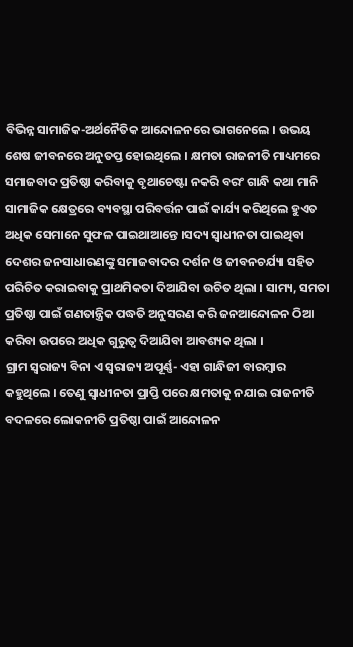ବିଭିନ୍ନ ସାମାଜିକ-ଅର୍ଥନୈତିକ ଆନ୍ଦୋଳନରେ ଭାଗନେଲେ । ଉଭୟ ଶେଷ ଜୀବନରେ ଅନୁତପ୍ତ ହୋଇଥିଲେ । କ୍ଷମତା ରାଜନୀତି ମାଧ୍ୟମରେ ସମାଜବାଦ ପ୍ରତିଷ୍ଠା କରିବାକୁ ବୃଥାଚେଷ୍ଟା ନକରି ବରଂ ଗାନ୍ଧି କଥା ମାନି ସାମାଜିକ କ୍ଷେତ୍ରରେ ବ୍ୟବସ୍ଥା ପରିବର୍ତ୍ତନ ପାଇଁ କାର୍ଯ୍ୟ କରିଥିଲେ ହୁଏତ ଅଧିକ ସେମାନେ ସୁଫଳ ପାଇଥାଆନ୍ତେ ।ସଦ୍ୟ ସ୍ୱାଧୀନତା ପାଇଥିବା ଦେଶର ଜନସାଧାରଣଙ୍କୁ ସମାଜବାଦର ଦର୍ଶନ ଓ ଜୀବନଚର୍ଯ୍ୟା ସହିତ ପରିଚିତ କରାଇବାକୁ ପ୍ରାଥମିକତା ଦିଆଯିବା ଉଚିତ ଥିଲା । ସାମ୍ୟ, ସମତା ପ୍ରତିଷ୍ଠା ପାଇଁ ଗଣତାନ୍ତ୍ରିକ ପଦ୍ଧତି ଅନୁସରଣ କରି ଜନଆନ୍ଦୋଳନ ଠିଆ କରିବା ଉପରେ ଅଧିକ ଗୁରୁତ୍ୱ ଦିଆଯିବା ଆବଶ୍ୟକ ଥିଲା ।
ଗ୍ରାମ ସ୍ୱରାଜ୍ୟ ବିନା ଏ ସ୍ୱରାଜ୍ୟ ଅପୂର୍ଣ୍ଣ- ଏହା ଗାନ୍ଧିଜୀ ବାରମ୍ବାର କହୁଥିଲେ । ତେଣୁ ସ୍ୱାଧୀନତା ପ୍ରାପ୍ତି ପରେ କ୍ଷମତାକୁ ନଯାଇ ରାଜନୀତି ବଦଳରେ ଲୋକନୀତି ପ୍ରତିଷ୍ଠା ପାଇଁ ଆନ୍ଦୋଳନ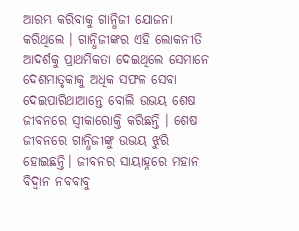ଆରମ୍ଭ କରିବାକୁ ଗାନ୍ଧିଜୀ ଯୋଜନା କରିଥିଲେ । ଗାନ୍ଧିଜୀଙ୍କର ଏହି ଲୋକନୀତି ଆଦର୍ଶକୁ ପ୍ରାଥମିକତା ଦେଇଥିଲେ ସେମାନେ ଦେଶମାତୃକାକୁ ଅଧିକ ସଫଳ ସେବା ଦେଇପାରିଥାଆନ୍ତେ ବୋଲି ଉଭୟ ଶେଷ ଜୀବନରେ ସ୍ୱୀକାରୋକ୍ତି କରିଛନ୍ତି । ଶେଷ ଜୀବନରେ ଗାନ୍ଧିଜୀଙ୍କୁ ଉଭୟ ଝୁରି ହୋଇଛନ୍ତି। ଜୀବନର ସାୟାହ୍ନରେ ମହାନ ବିଦ୍ୱାନ ନବବାବୁ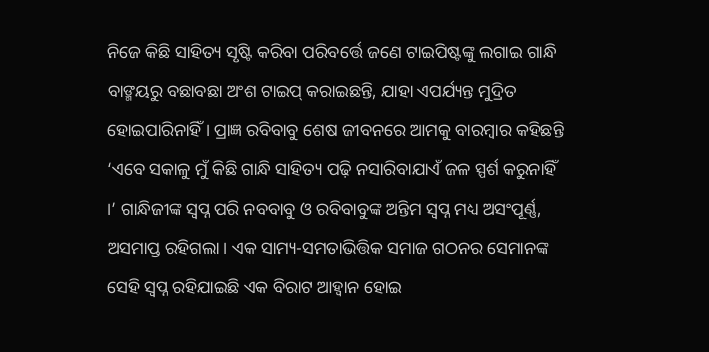ନିଜେ କିଛି ସାହିତ୍ୟ ସୃଷ୍ଟି କରିବା ପରିବର୍ତ୍ତେ ଜଣେ ଟାଇପିଷ୍ଟଙ୍କୁ ଲଗାଇ ଗାନ୍ଧି ବାଙ୍ମୟରୁ ବଛାବଛା ଅଂଶ ଟାଇପ୍ କରାଇଛନ୍ତି, ଯାହା ଏପର୍ଯ୍ୟନ୍ତ ମୁଦ୍ରିତ ହୋଇପାରିନାହିଁ । ପ୍ରାଜ୍ଞ ରବିବାବୁ ଶେଷ ଜୀବନରେ ଆମକୁ ବାରମ୍ବାର କହିଛନ୍ତି ‘ଏବେ ସକାଳୁ ମୁଁ କିଛି ଗାନ୍ଧି ସାହିତ୍ୟ ପଢ଼ି ନସାରିବାଯାଏଁ ଜଳ ସ୍ପର୍ଶ କରୁନାହିଁ ।’ ଗାନ୍ଧିଜୀଙ୍କ ସ୍ୱପ୍ନ ପରି ନବବାବୁ ଓ ରବିବାବୁଙ୍କ ଅନ୍ତିମ ସ୍ୱପ୍ନ ମଧ୍ୟ ଅସଂପୂର୍ଣ୍ଣ, ଅସମାପ୍ତ ରହିଗଲା। ଏକ ସାମ୍ୟ-ସମତାଭିତ୍ତିକ ସମାଜ ଗଠନର ସେମାନଙ୍କ ସେହି ସ୍ୱପ୍ନ ରହିଯାଇଛି ଏକ ବିରାଟ ଆହ୍ୱାନ ହୋଇ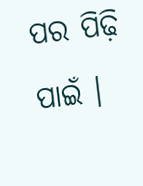ପର ପିଢ଼ି ପାଇଁ ।